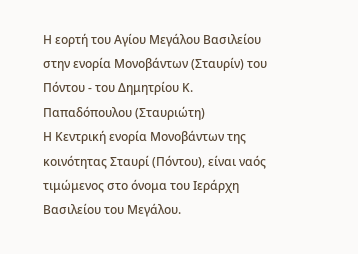Η εορτή του Αγίου Μεγάλου Βασιλείου στην ενορία Μονοβάντων (Σταυρίν) του Πόντου - του Δημητρίου Κ. Παπαδόπουλου (Σταυριώτη)
Η Κεντρική ενορία Μονοβάντων της κοινότητας Σταυρί (Πόντου), είναι ναός τιμώμενος στο όνομα του Ιεράρχη Βασιλείου του Μεγάλου.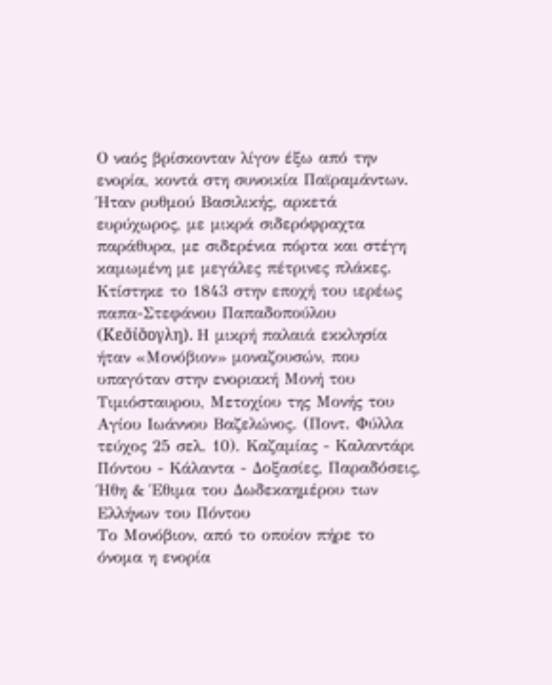Ο ναός βρίσκονταν λίγον έξω από την ενορία, κοντά στη συνοικία Παϊραμάντων. Ήταν ρυθμού Βασιλικής, αρκετά ευρύχωρος, με μικρά σιδερόφραχτα παράθυρα, με σιδερένια πόρτα και στέγη καμωμένη με μεγάλες πέτρινες πλάκες. Κτίστηκε το 1843 στην εποχή του ιερέως παπα-Στεφάνου Παπαδοπούλου (Κεσ̌ίσ̌ογλη). Η μικρή παλαιά εκκλησία ήταν «Μονόβιον» μοναζουσών, που υπαγόταν στην ενοριακή Μονή του Τιμιόσταυρου, Μετοχίου της Μονής του Αγίου Ιωάννου Βαζελώνος. (Ποντ. Φύλλα τεύχος 25 σελ. 10). Καζαμίας - Καλαντάρι Πόντου - Κάλαντα - Δοξασίες, Παραδόσεις, Ήθη & Έθιμα του Δωδεκαημέρου των Ελλήνων του Πόντου
Το Μονόβιον, από το οποίον πήρε το όνομα η ενορία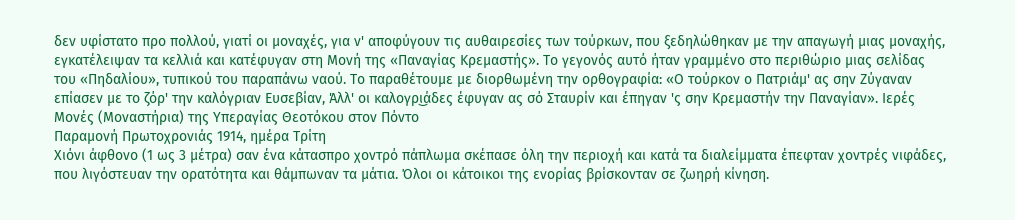δεν υφίστατο προ πολλού, γιατί οι μοναχές, για ν' αποφύγουν τις αυθαιρεσίες των τούρκων, που ξεδηλώθηκαν με την απαγωγή μιας μοναχής, εγκατέλειψαν τα κελλιά και κατέφυγαν στη Μονή της «Παναγίας Κρεμαστής». Το γεγονός αυτό ήταν γραμμένο στο περιθώριο μιας σελίδας του «Πηδαλίου», τυπικού του παραπάνω ναού. Το παραθέτουμε με διορθωμένη την ορθογραφία: «Ο τούρκον ο Πατριάμ' ας σην Ζύγαναν επίασεν με το ζόρ' την καλόγριαν Ευσεβίαν, Άλλ' οι καλογρι͜άδες έφυγαν ας σό Σταυρίν και έπηγαν 'ς σην Κρεμαστήν την Παναγίαν». Ιερές Μονές (Μοναστήρια) της Υπεραγίας Θεοτόκου στον Πόντο
Παραμονή Πρωτοχρονιάς 1914, ημέρα Τρίτη
Χιόνι άφθονο (1 ως 3 μέτρα) σαν ένα κάτασπρο χοντρό πάπλωμα σκέπασε όλη την περιοχή και κατά τα διαλείμματα έπεφταν χοντρές νιφάδες, που λιγόστευαν την ορατότητα και θάμπωναν τα μάτια. Όλοι οι κάτοικοι της ενορίας βρίσκονταν σε ζωηρή κίνηση.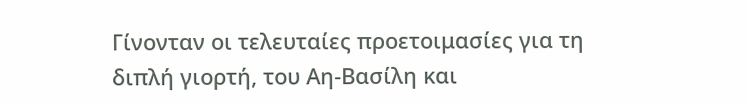Γίνονταν οι τελευταίες προετοιμασίες για τη διπλή γιορτή, του Αη-Βασίλη και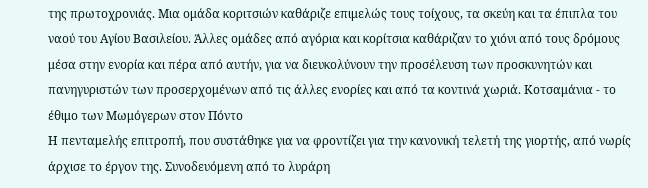της πρωτοχρονιάς. Μια ομάδα κοριτσιών καθάριζε επιμελώς τους τοίχους, τα σκεύη και τα έπιπλα του ναού του Αγίου Βασιλείου. Άλλες ομάδες από αγόρια και κορίτσια καθάριζαν το χιόνι από τους δρόμους μέσα στην ενορία και πέρα από αυτήν, για να διευκολύνουν την προσέλευση των προσκυνητών και πανηγυριστών των προσερχομένων από τις άλλες ενορίες και από τα κοντινά χωριά. Κοτσαμάνια - το έθιμο των Μωμόγερων στον Πόντο
Η πενταμελής επιτροπή, που συστάθηκε για να φροντίζει για την κανονική τελετή της γιορτής, από νωρίς άρχισε το έργον της. Συνοδευόμενη από το λυράρη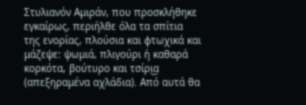Στυλιανόν Αμιράν, που προσκλήθηκε εγκαίρως, περιήλθε όλα τα σπίτια της ενορίας, πλούσια και φτωχικά και μάζεψε: ψωμιά, πλιγούρι ή καθαρά κορκότα, βούτυρο και τσίρι͜α (απεξηραμένα αχλάδια). Από αυτά θα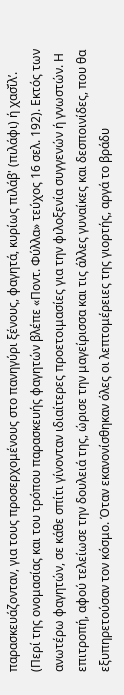παρασκευάζονταν, για τους προσερχομένους στο πανηγύρι ξένους, φαγητά, κυρίως πιλάβ' (πιλάφι) ή χασ̌ίλ’. (Περί της ονομασίας και του τρόπου παρασκευής φαγητών βλέπε «Ποντ. Φύλλα» τεύχος 16 σελ. 192). Εκτός των ανωτέρω φαγητών, σε κάθε σπίτι γίνονταν ιδιαίτερες προετοιμασίες για την φιλοξενία συγγενών ή γνωστών. Η επιτροπή, αφού τελείωσε την δουλειά της, ώρισε την μαγείρισσα και τις άλλες γυναίκες και δεσποινίδες, που θα εξυπηρετούσαν τον κόσμο. Όταν εκανονίσθηκαν όλες οι λεπτομέρειες της γιορτής, αργά το βράδυ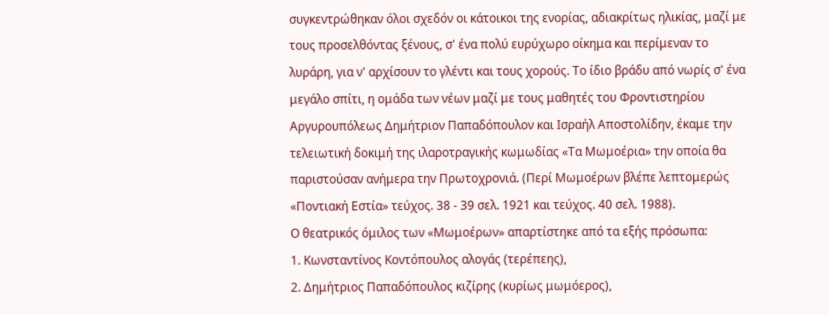συγκεντρώθηκαν όλοι σχεδόν οι κάτοικοι της ενορίας, αδιακρίτως ηλικίας, μαζί με τους προσελθόντας ξένους, σ' ένα πολύ ευρύχωρο οίκημα και περίμεναν το λυράρη, για ν' αρχίσουν το γλέντι και τους χορούς. Το ίδιο βράδυ από νωρίς σ' ένα μεγάλο σπίτι, η ομάδα των νέων μαζί με τους μαθητές του Φροντιστηρίου Αργυρουπόλεως Δημήτριον Παπαδόπουλον και Ισραήλ Αποστολίδην, έκαμε την τελειωτική δοκιμή της ιλαροτραγικής κωμωδίας «Τα Μωμοέρια» την οποία θα παριστούσαν ανήμερα την Πρωτοχρονιά. (Περί Μωμοέρων βλέπε λεπτομερώς «Ποντιακή Εστία» τεύχος. 38 - 39 σελ. 1921 και τεύχος. 40 σελ. 1988).
Ο θεατρικός όμιλος των «Μωμοέρων» απαρτίστηκε από τα εξής πρόσωπα:
1. Κωνσταντίνος Κοντόπουλος αλογάς (τερέπεης),
2. Δημήτριος Παπαδόπουλος κιζίρης (κυρίως μωμόερος),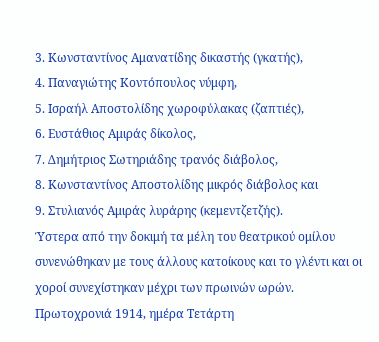3. Κωνσταντίνος Αμανατίδης δικαστής (γκατής),
4. Παναγιώτης Κοντόπουλος νύμφη,
5. Ισραήλ Αποστολίδης χωροφύλακας (ζαπτιές),
6. Ευστάθιος Αμιράς δίκολος,
7. Δημήτριος Σωτηριάδης τρανός διάβολος,
8. Κωνσταντίνος Αποστολίδης μικρός διάβολος και
9. Στυλιανός Αμιράς λυράρης (κεμεντζετζής).
Ύστερα από την δοκιμή τα μέλη του θεατρικού ομίλου συνενώθηκαν με τους άλλους κατοίκους και το γλέντι και οι χοροί συνεχίστηκαν μέχρι των πρωινών ωρών.
Πρωτοχρονιά 1914, ημέρα Τετάρτη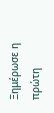Ξημέρωσε η πρώτη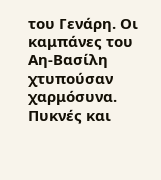του Γενάρη. Οι καμπάνες του Αη-Βασίλη χτυπούσαν χαρμόσυνα. Πυκνές και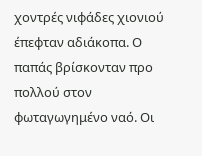χοντρές νιφάδες χιονιού έπεφταν αδιάκοπα. Ο παπάς βρίσκονταν προ πολλού στον φωταγωγημένο ναό. Οι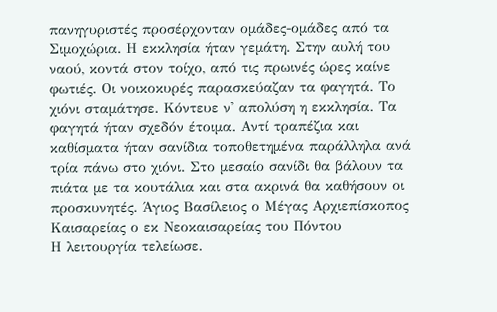πανηγυριστές προσέρχονταν ομάδες-ομάδες από τα Σιμοχώρια. Η εκκλησία ήταν γεμάτη. Στην αυλή του ναού, κοντά στον τοίχο, από τις πρωινές ώρες καίνε φωτιές. Οι νοικοκυρές παρασκεύαζαν τα φαγητά. Το χιόνι σταμάτησε. Κόντευε ν' απολύση η εκκλησία. Τα φαγητά ήταν σχεδόν έτοιμα. Αντί τραπέζια και καθίσματα ήταν σανίδια τοποθετημένα παράλληλα ανά τρία πάνω στο χιόνι. Στο μεσαίο σανίδι θα βάλουν τα πιάτα με τα κουτάλια και στα ακρινά θα καθήσουν οι προσκυνητές. Άγιος Βασίλειος ο Μέγας Αρχιεπίσκοπος Καισαρείας ο εκ Νεοκαισαρείας του Πόντου
Η λειτουργία τελείωσε.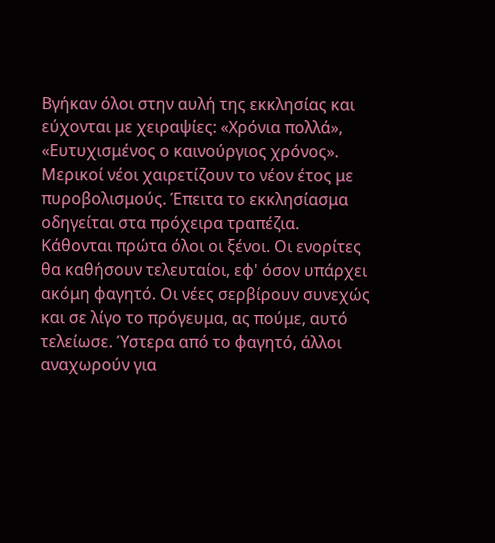Βγήκαν όλοι στην αυλή της εκκλησίας και εύχονται με χειραψίες: «Χρόνια πολλά», «Ευτυχισμένος ο καινούργιος χρόνος». Μερικοί νέοι χαιρετίζουν το νέον έτος με πυροβολισμούς. Έπειτα το εκκλησίασμα οδηγείται στα πρόχειρα τραπέζια. Κάθονται πρώτα όλοι οι ξένοι. Οι ενορίτες θα καθήσουν τελευταίοι, εφ' όσον υπάρχει ακόμη φαγητό. Οι νέες σερβίρουν συνεχώς και σε λίγο το πρόγευμα, ας πούμε, αυτό τελείωσε. Ύστερα από το φαγητό, άλλοι αναχωρούν για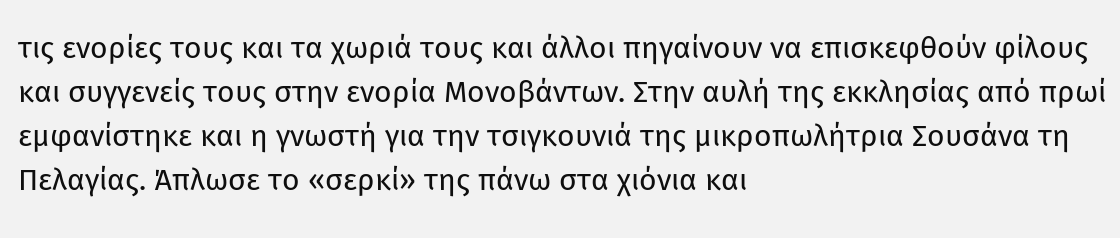τις ενορίες τους και τα χωριά τους και άλλοι πηγαίνουν να επισκεφθούν φίλους και συγγενείς τους στην ενορία Μονοβάντων. Στην αυλή της εκκλησίας από πρωί εμφανίστηκε και η γνωστή για την τσιγκουνιά της μικροπωλήτρια Σουσάνα τη Πελαγίας. Άπλωσε το «σερκί» της πάνω στα χιόνια και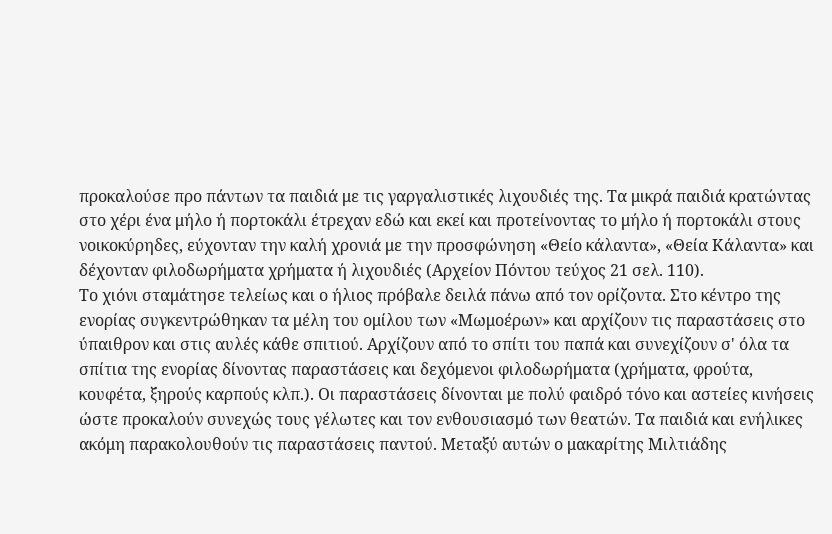προκαλούσε προ πάντων τα παιδιά με τις γαργαλιστικές λιχουδιές της. Τα μικρά παιδιά κρατώντας στο χέρι ένα μήλο ή πορτοκάλι έτρεχαν εδώ και εκεί και προτείνοντας το μήλο ή πορτοκάλι στους νοικοκύρηδες, εύχονταν την καλή χρονιά με την προσφώνηση «Θείο κάλαντα», «Θεία Κάλαντα» και δέχονταν φιλοδωρήματα χρήματα ή λιχουδιές (Αρχείον Πόντου τεύχος 21 σελ. 110).
Το χιόνι σταμάτησε τελείως και ο ήλιος πρόβαλε δειλά πάνω από τον ορίζοντα. Στο κέντρο της ενορίας συγκεντρώθηκαν τα μέλη του ομίλου των «Μωμοέρων» και αρχίζουν τις παραστάσεις στο ύπαιθρον και στις αυλές κάθε σπιτιού. Αρχίζουν από το σπίτι του παπά και συνεχίζουν σ' όλα τα σπίτια της ενορίας δίνοντας παραστάσεις και δεχόμενοι φιλοδωρήματα (χρήματα, φρούτα, κουφέτα, ξηρούς καρπούς κλπ.). Οι παραστάσεις δίνονται με πολύ φαιδρό τόνο και αστείες κινήσεις ώστε προκαλούν συνεχώς τους γέλωτες και τον ενθουσιασμό των θεατών. Τα παιδιά και ενήλικες ακόμη παρακολουθούν τις παραστάσεις παντού. Μεταξύ αυτών ο μακαρίτης Μιλτιάδης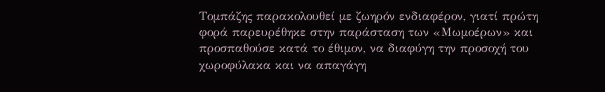Τομπάζης παρακολουθεί με ζωηρόν ενδιαφέρον, γιατί πρώτη φορά παρευρέθηκε στην παράσταση των «Μωμοέρων» και προσπαθούσε κατά το έθιμον, να διαφύγη την προσοχή του χωροφύλακα και να απαγάγη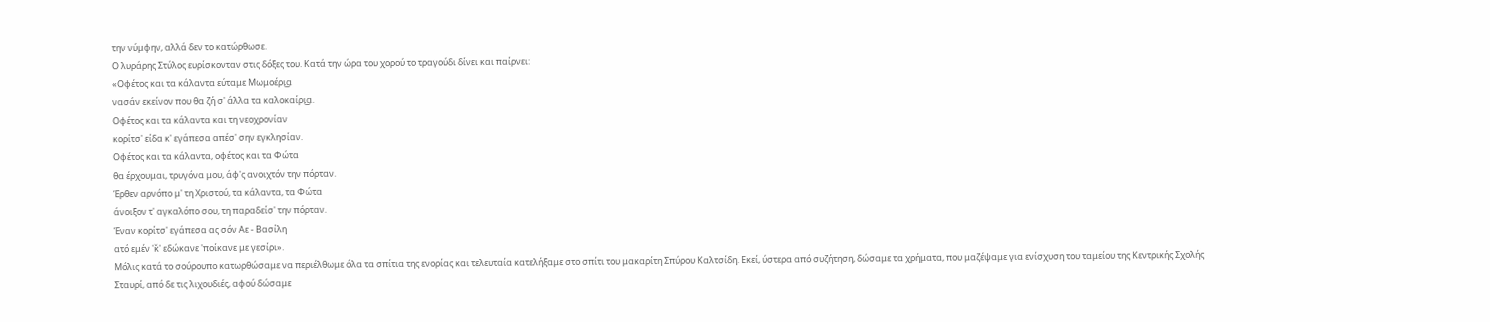την νύμφην, αλλά δεν το κατώρθωσε.
Ο λυράρης Στύλος ευρίσκονταν στις δόξες του. Κατά την ώρα του χορού το τραγούδι δίνει και παίρνει:
«Οφέτος και τα κάλαντα εύταμε Μωμοέρι͜α
νασάν εκείνον που θα ζή σ' άλλα τα καλοκαίρι͜α.
Οφέτος και τα κάλαντα και τη νεοχρονίαν
κορίτσ' είδα κ' εγάπεσα απέσ' σην εγκλησίαν.
Οφέτος και τα κάλαντα, οφέτος και τα Φώτα
θα έρχουμαι, τρυγόνα μου, άφ'ς ανοιχτόν την πόρταν.
Έρθεν αρνόπο μ' τη Χριστού, τα κάλαντα, τα Φώτα
άνοιξον τ' αγκαλόπο σου, τη παραδείσ' την πόρταν.
Έναν κορίτσ' εγάπεσα ας σόν Αε - Βασίλη
ατό εμέν 'κ̌' εδώκανε 'ποίκανε με γεσίρι».
Μόλις κατά το σούρουπο κατωρθώσαμε να περιέλθωμε όλα τα σπίτια της ενορίας και τελευταία κατελήξαμε στο σπίτι του μακαρίτη Σπύρου Καλτσίδη. Εκεί, ύστερα από συζήτηση, δώσαμε τα χρήματα, που μαζέψαμε για ενίσχυση του ταμείου της Κεντρικής Σχολής Σταυρί, από δε τις λιχουδιές, αφού δώσαμε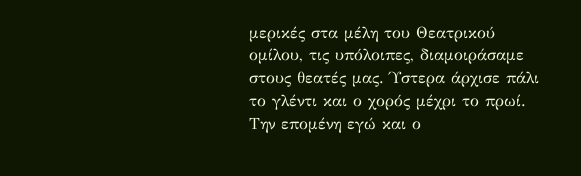μερικές στα μέλη του Θεατρικού ομίλου, τις υπόλοιπες, διαμοιράσαμε στους θεατές μας. Ύστερα άρχισε πάλι το γλέντι και ο χορός μέχρι το πρωί. Την επομένη εγώ και ο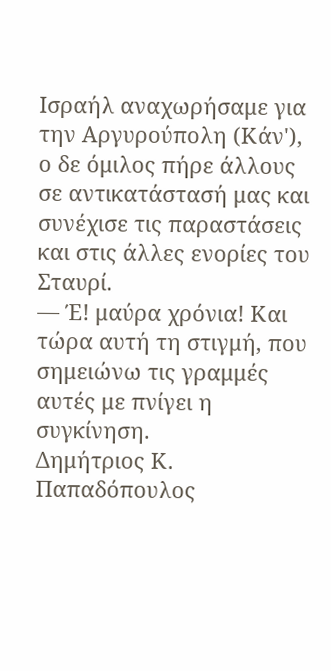Ισραήλ αναχωρήσαμε για την Αργυρούπολη (Κάν'), ο δε όμιλος πήρε άλλους σε αντικατάστασή μας και συνέχισε τις παραστάσεις και στις άλλες ενορίες του Σταυρί.
— Έ! μαύρα χρόνια! Και τώρα αυτή τη στιγμή, που σημειώνω τις γραμμές αυτές με πνίγει η συγκίνηση.
Δημήτριος Κ. Παπαδόπουλος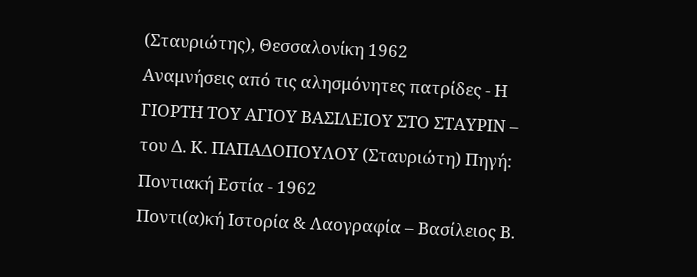(Σταυριώτης), Θεσσαλονίκη 1962
Αναμνήσεις από τις αλησμόνητες πατρίδες - Η ΓΙΟΡΤΗ ΤΟΥ ΑΓΙΟΥ ΒΑΣΙΛΕΙΟΥ ΣΤΟ ΣΤΑΥΡΙΝ – του Δ. Κ. ΠΑΠΑΔΟΠΟΥΛΟΥ (Σταυριώτη) Πηγή: Ποντιακή Εστία - 1962
Ποντι(α)κή Ιστορία & Λαογραφία – Βασίλειος Β.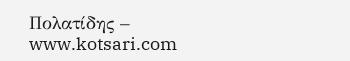Πολατίδης – www.kotsari.com